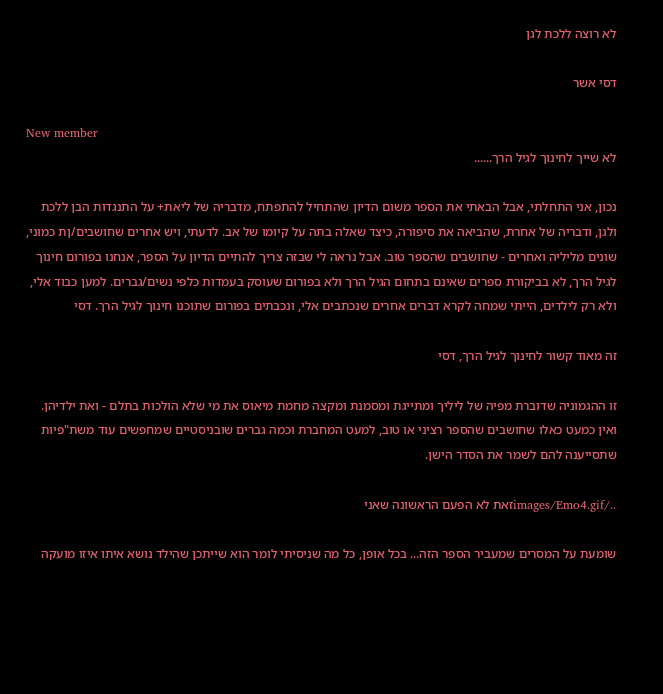לא רוצה ללכת לגן

דסי אשר

New member
לא שייך לחינוך לגיל הרך......

נכון, אני התחלתי, אבל הבאתי את הספר משום הדיון שהתחיל להתפתח, מדבריה של ליאת+ על התנגדות הבן ללכת ולגן, ודבריה של אחרת, שהביאה את סיפורה, כיצד שאלה בתה על קיומו של אב. לדעתי, ויש אחרים שחושבים/ןת כמוני, שונים מליליה ואחרים - שחושבים שהספר טוב. אבל נראה לי שבזה צריך להתיים הדיון על הספר, אנחנו בפורום חינוך לגיל הרך, לא בביקורת ספרים שאינם בתחום הגיל הרך ולא בפורום שעוסק בעמדות כלפי נשים/גברים. למען כבוד אלי, ולא רק לילדים, הייתי שמחה לקרא דברים אחרים שנכתבים אלי, ונכבתים בפורום שתוכנו חינוך לגיל הרך. דסי

זה מאוד קשור לחינוך לגיל הרך, דסי

זו ההגמוניה שדוברת מפיה של ליליך ומתייגת ומסמנת ומקצה מחמת מיאוס את מי שלא הולכות בתלם - ואת ילדיהן. ואין כמעט כאלו שחושבים שהספר רציני או טוב, למעט המחברת וכמה גברים שובניסטיים שמחפשים עוד משת"פיות שתסייענה להם לשמר את הסדר הישן.

../images/Emo4.gifזאת לא הפעם הראשונה שאני

שומעת על המסרים שמעביר הספר הזה... בכל אופן, כל מה שניסיתי לומר הוא שייתכן שהילד נושא איתו איזו מועקה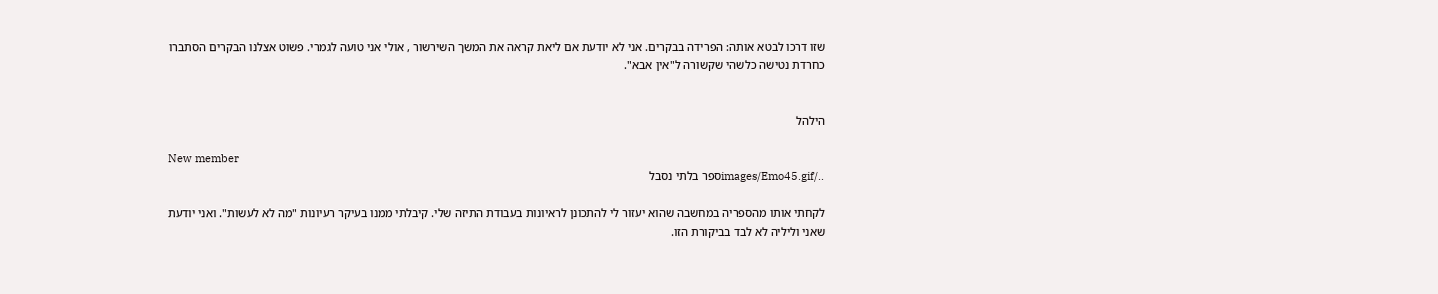שזו דרכו לבטא אותה: הפרידה בבקרים. אני לא יודעת אם ליאת קראה את המשך השירשור , אולי אני טועה לגמרי. פשוט אצלנו הבקרים הסתברו כחרדת נטישה כלשהי שקשורה ל"אין אבא".


הילהל

New member
../images/Emo45.gifספר בלתי נסבל

לקחתי אותו מהספריה במחשבה שהוא יעזור לי להתכונן לראיונות בעבודת התיזה שלי. קיבלתי ממנו בעיקר רעיונות "מה לא לעשות". ואני יודעת שאני וליליה לא לבד בביקורת הזו.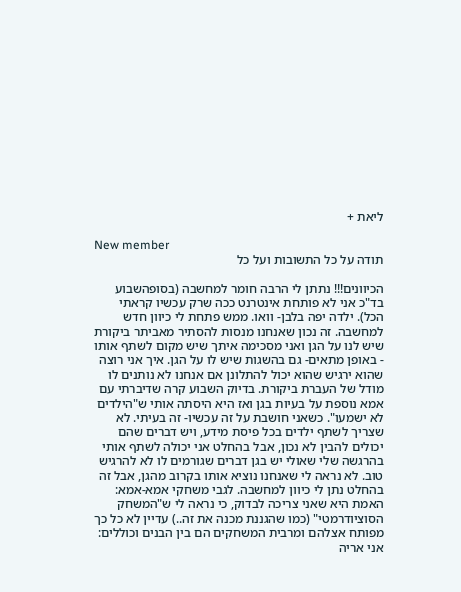ליאת +

New member
תודה על כל התשובות ועל כל

הכיוונים!!! נתתן לי הרבה חומר למחשבה (בסופהשבוע בד"כ אני לא פותחת אינטרנט ככה שרק עכשיו קראתי הכל). ילדה יפה בלבן- וואו. ממש פתחת לי כיוון חדש למחשבה. זה נכון שאנחנו מנסות להסתיר מאביתר ביקורת שיש לנו על הגן ואני מסכימה איתך שיש מקום לשתף אותו - באופן מתאים- גם בהשגות שיש לו על הגן. איך אני רוצה שהוא ירגיש שהוא יכול להתלונן אם אנחנו לא נותנים לו מודל של העברת ביקורת. בדיוק השבוע קרה שדיברתי עם אמא נוספת על בעיות בגן ואז היא היסתה אותי ש"הילדים לא ישמעו". כשאני חושבת על זה עכשיו- זה בעיתי. לא שצריך לשתף ילדים בכל פיסת מידע, ויש דברים שהם יכולים להבין לא נכון, אבל בהחלט אני יכולה לשתף אותי בהרגשה שלי שאולי יש בגן דברים שגורמים לו לא להרגיש טוב. לא נראה לי שאנחנו נוציא אותו בקרוב מהגן, אבל זה בהחלט נתן לי כיוון למחשבה. לגבי משחקי אמא-אמא: האמת היא שאני צריכה לבדוק, כי נראה לי ש"המשחק הסוציודרמטי" (כמו שהגננת מכנה את זה..) עדיין לא כל כך מפותח אצלהם ומרבית המשחקים הם בין הבנים וכוללים: אני אריה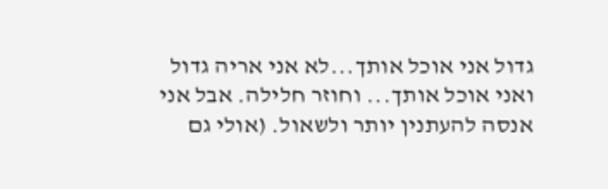גדול אני אוכל אותך...לא אני אריה גדול ואני אוכל אותך... וחוזר חלילה. אבל אני אנסה להעתנין יותר ולשאול. (אולי גם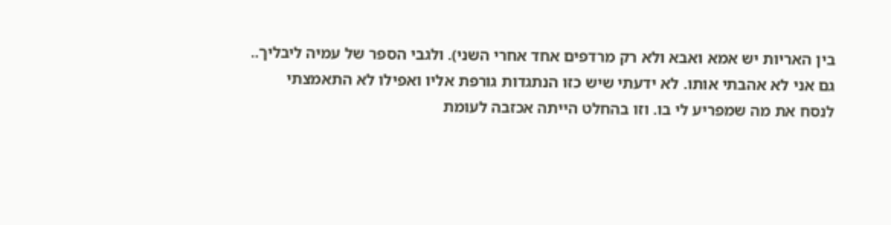בין האריות יש אמא ואבא ולא רק מרדפים אחד אחרי השני). ולגבי הספר של עמיה ליבליך..
גם אני לא אהבתי אותו. לא ידעתי שיש כזו הנתגדות גורפת אליו ואפילו לא התאמצתי לנסח את מה שמפריע לי בו. וזו בהחלט הייתה אכזבה לעומת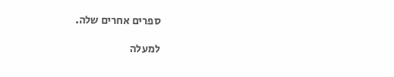ספרים אחרים שלה.

למעלה